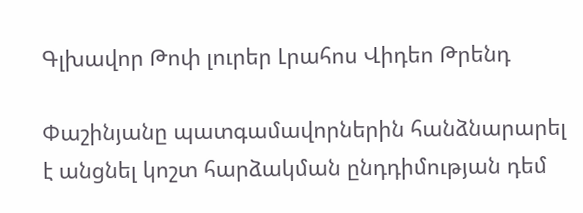Գլխավոր Թոփ լուրեր Լրահոս Վիդեո Թրենդ

Փաշինյանը պատգամավորներին հանձնարարել է անցնել կոշտ հարձակման ընդդիմության դեմ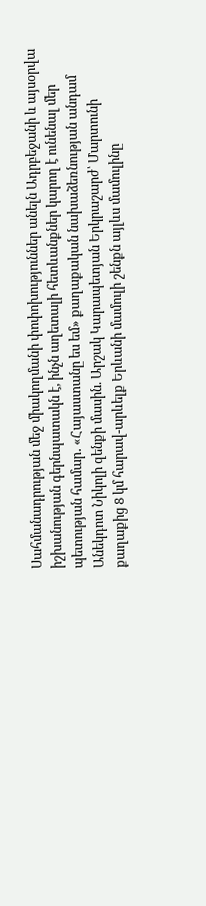Սահմանադրության մեջ միակողմանի փոփոխություններ անելն Ադրբեջանի և այսօրվա իշխանության գերնպատակն է, ինչն աղետալի հետևանքներ կարող է ունենալ մեր պետության համար․ «Հայաստանը ես եմ» քաղաքական նախաձեռնության անդամ Անեկդոտ Նիկոլի զենքի մասին. Արշակ Կարապետյան Երկրաշարժ՝ Մարտունի քաղաքից 8 կմ հարավ-արևելք Երևանի մամուլի շենքն այլևս մամուլինը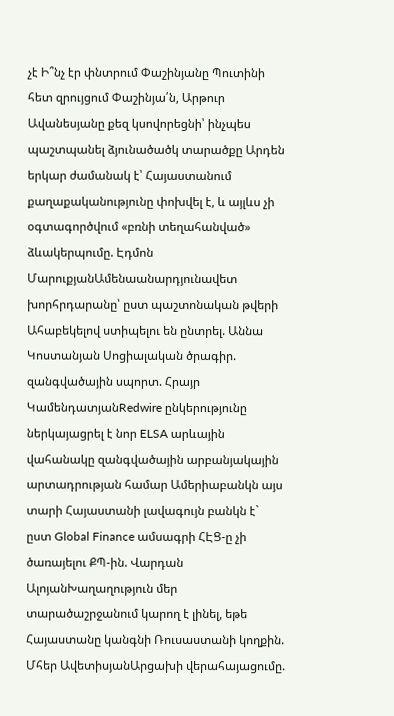չէ Ի՞նչ էր փնտրում Փաշինյանը Պուտինի հետ զրույցում Փաշինյա՛ն, Արթուր Ավանեսյանը քեզ կսովորեցնի՝ ինչպես պաշտպանել ձյունածածկ տարածքը Արդեն երկար ժամանակ է՝ Հայաստանում քաղաքականությունը փոխվել է, և այլևս չի օգտագործվում «բռնի տեղահանված» ձևակերպումը. Էդմոն ՄարուքյանԱմենաանարդյունավետ խորհրդարանը՝ ըստ պաշտոնական թվերի Ահաբեկելով ստիպելու են ընտրել. Աննա Կոստանյան Սոցիալական ծրագիր. զանգվածային սպորտ. Հրայր ԿամենդատյանRedwire ընկերությունը ներկայացրել է նոր ELSA արևային վահանակը զանգվածային արբանյակային արտադրության համար Ամերիաբանկն այս տարի Հայաստանի լավագույն բանկն է` ըստ Global Finance ամսագրի ՀԷՑ-ը չի ծառայելու ՔՊ-ին. Վարդան ԱլոյանԽաղաղություն մեր տարածաշրջանում կարող է լինել, եթե Հայաստանը կանգնի Ռուսաստանի կողքին. Մհեր ԱվետիսյանԱրցախի վերահայացումը.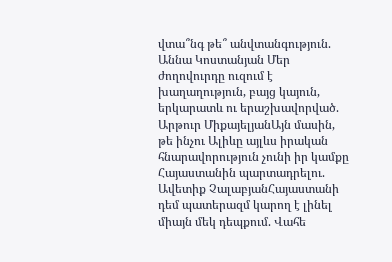վտա՞նգ թե՞ անվտանգություն. Աննա Կոստանյան Մեր ժողովուրդը ուզում է խաղաղություն, բայց կայուն, երկարատև ու երաշխավորված. Արթուր ՄիքայելյանԱյն մասին, թե ինչու Ալիևը այլևս իրական հնարավորություն չունի իր կամքը Հայաստանին պարտադրելու. Ավետիք ՉալաբյանՀայաստանի դեմ պատերազմ կարող է լինել միայն մեկ դեպքում. Վահե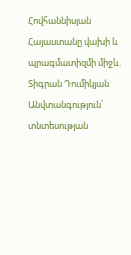Հովհաննիսյան Հայաստանը վախի և պրագմատիզմի միջև. Տիգրան Դումիկյան Անվտանգություն՝ տնտեսության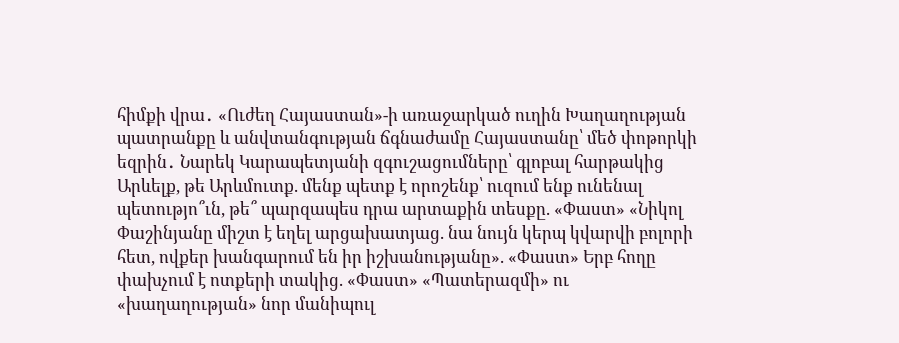հիմքի վրա․ «Ուժեղ Հայաստան»-ի առաջարկած ուղին Խաղաղության պատրանքը և անվտանգության ճգնաժամը Հայաստանը՝ մեծ փոթորկի եզրին․ Նարեկ Կարապետյանի զգուշացումները՝ գլոբալ հարթակից Արևելք, թե Արևմուտք. մենք պետք է որոշենք՝ ուզում ենք ունենալ պետությո՞ւն, թե՞ պարզապես դրա արտաքին տեսքը. «Փաստ» «Նիկոլ Փաշինյանը միշտ է եղել արցախատյաց. նա նույն կերպ կվարվի բոլորի հետ, ովքեր խանգարում են իր իշխանությանը». «Փաստ» Երբ հողը փախչում է ոտքերի տակից. «Փաստ» «Պատերազմի» ու «խաղաղության» նոր մանիպուլ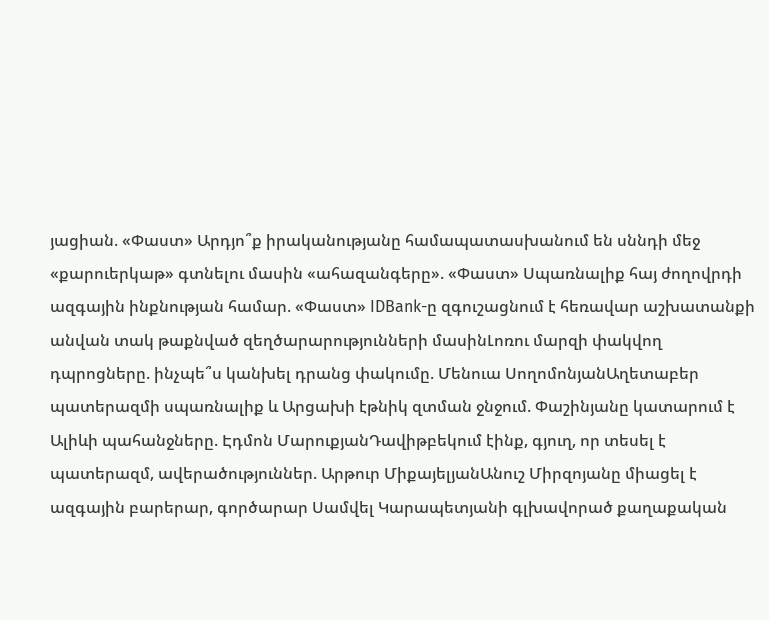յացիան. «Փաստ» Արդյո՞ք իրականությանը համապատասխանում են սննդի մեջ «քարուերկաթ» գտնելու մասին «ահազանգերը». «Փաստ» Սպառնալիք հայ ժողովրդի ազգային ինքնության համար. «Փաստ» IDBank-ը զգուշացնում է հեռավար աշխատանքի անվան տակ թաքնված զեղծարարությունների մասինԼոռու մարզի փակվող դպրոցները. ինչպե՞ս կանխել դրանց փակումը. Մենուա ՍողոմոնյանԱղետաբեր պատերազմի սպառնալիք և Արցախի էթնիկ զտման ջնջում. Փաշինյանը կատարում է Ալիևի պահանջները. Էդմոն ՄարուքյանԴավիթբեկում էինք, գյուղ, որ տեսել է պատերազմ, ավերածություններ. Արթուր ՄիքայելյանԱնուշ Միրզոյանը միացել է ազգային բարերար, գործարար Սամվել Կարապետյանի գլխավորած քաղաքական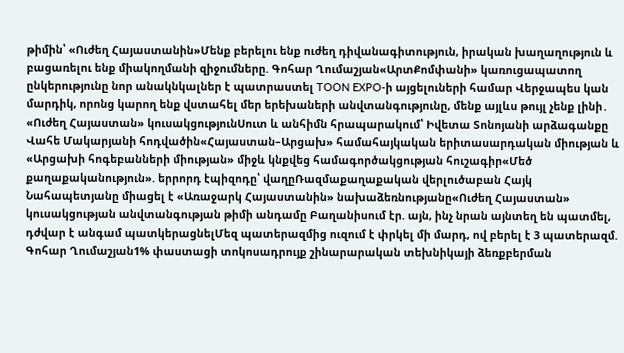թիմին՝ «Ուժեղ Հայաստանին»Մենք բերելու ենք ուժեղ դիվանագիտություն, իրական խաղաղություն և բացառելու ենք միակողմանի զիջումները. Գոհար Ղումաշյան«ԱրտՔոմփանի» կառուցապատող ընկերությունը նոր անակնկալներ է պատրաստել TOON EXPO-ի այցելուների համար Վերջապես կան մարդիկ, որոնց կարող ենք վստահել մեր երեխաների անվտանգությունը, մենք այլևս թույլ չենք լինի․ «Ուժեղ Հայաստան» կուսակցությունՍուտ և անհիմն հրապարակում՝ Իվետա Տոնոյանի արձագանքը Վահե Մակարյանի հոդվածին«Հայաստան–Արցախ» համահայկական երիտասարդական միության և «Արցախի հոգեբանների միության» միջև կնքվեց համագործակցության հուշագիր«Մեծ քաղաքականություն». երրորդ էպիզոդը՝ վաղըՌազմաքաղաքական վերլուծաբան Հայկ Նահապետյանը միացել է «Առաջարկ Հայաստանին» նախաձեռնությանը«Ուժեղ Հայաստան» կուսակցության անվտանգության թիմի անդամը Բաղանիսում էր. այն, ինչ նրան այնտեղ են պատմել, դժվար է անգամ պատկերացնելՄեզ պատերազմից ուզում է փրկել մի մարդ, ով բերել է 3 պատերազմ. Գոհար Ղումաշյան1% փաստացի տոկոսադրույք շինարարական տեխնիկայի ձեռքբերման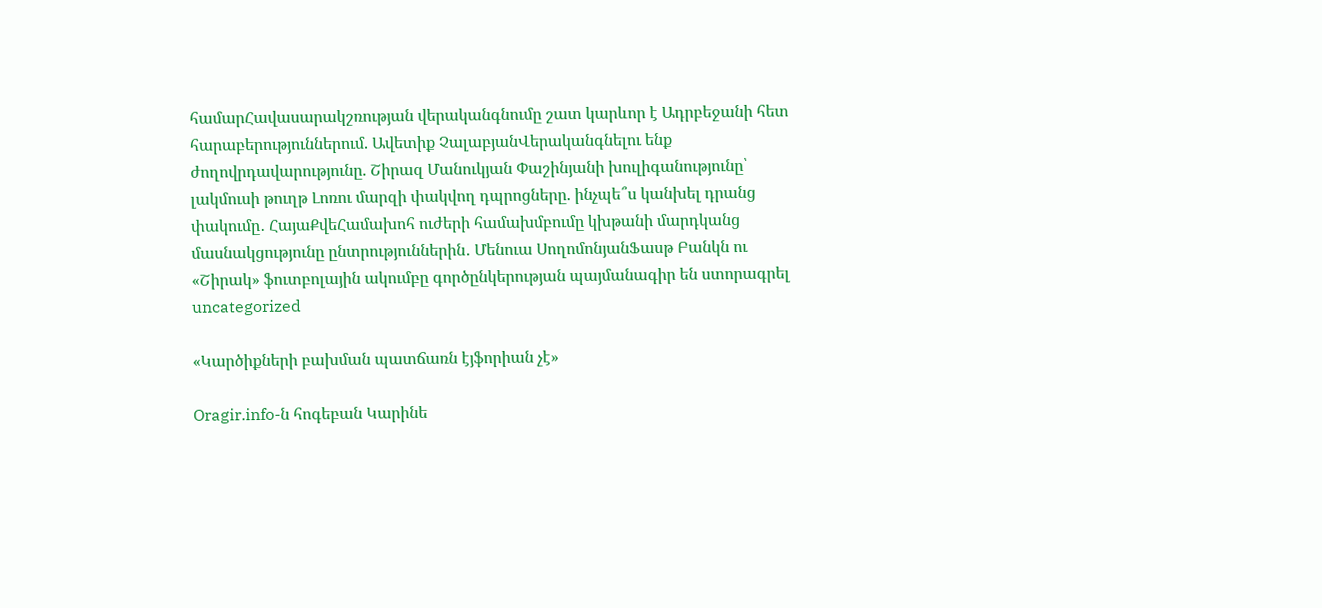համարՀավասարակշռության վերականգնումը շատ կարևոր է Ադրբեջանի հետ հարաբերություններում. Ավետիք ՉալաբյանՎերականգնելու ենք ժողովրդավարությունը. Շիրազ Մանուկյան Փաշինյանի խուլիգանությունը՝ լակմուսի թուղթ Լոռու մարզի փակվող դպրոցները. ինչպե՞ս կանխել դրանց փակումը․ ՀայաՔվեՀամախոհ ուժերի համախմբումը կխթանի մարդկանց մասնակցությունը ընտրություններին․ Մենուա ՍողոմոնյանՖասթ Բանկն ու «Շիրակ» ֆուտբոլային ակումբը գործընկերության պայմանագիր են ստորագրել
uncategorized

«Կարծիքների բախման պատճառն էյֆորիան չէ»

Oragir.info-ն հոգեբան Կարինե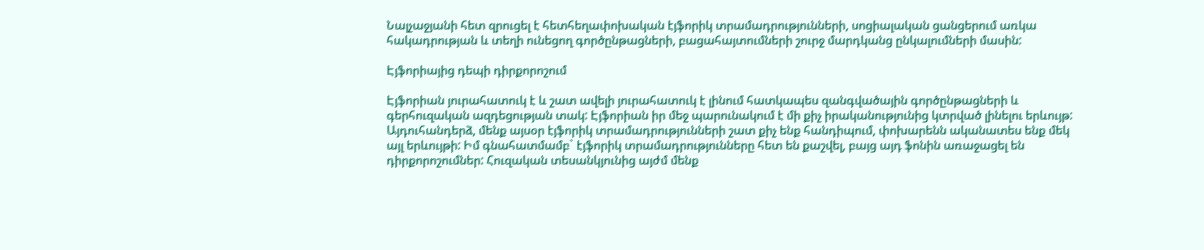Նալչաջյանի հետ զրուցել է հետհեղափոխական էյֆորիկ տրամադրությունների, սոցիալական ցանցերում առկա հակադրության և տեղի ունեցող գործընթացների, բացահայտումների շուրջ մարդկանց ընկալումների մասին:

Էյֆորիայից դեպի դիրքորոշում

Էյֆորիան յուրահատուկ է և շատ ավելի յուրահատուկ է լինում հատկապես զանգվածային գործընթացների և գերհուզական ազդեցության տակ: Էյֆորիան իր մեջ պարունակում է մի քիչ իրականությունից կտրված լինելու երևույթ: Այդուհանդերձ, մենք այսօր էյֆորիկ տրամադրությունների շատ քիչ ենք հանդիպում, փոխարենն ականատես ենք մեկ այլ երևույթի: Իմ գնահատմամբ` էյֆորիկ տրամադրությունները հետ են քաշվել, բայց այդ ֆոնին առաջացել են դիրքորոշումներ: Հուզական տեսանկյունից այժմ մենք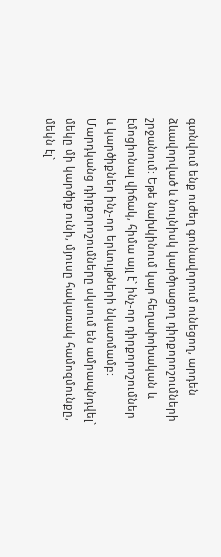գտնվում ենք ուժեղ գունավորում ունեցող, արդեն ձևավորված և նույնիսկ կարծրացող դիրքորոշումների շրջանում: Եթե նախկինում կար հեղափոխական և էմոցիոնալ վիճակ, հիմա այլ է` ինչ-որ դիրքորոշումներ և կարծիքներ ինչ-որ երևույթների նկատմամբ: Մարդկանց դիրքորոշումները սկսում են ամրապնդվել` մեկը մի կարծիք ունի, մյուսը հակառակ համոզմունքը, մեկն էլ`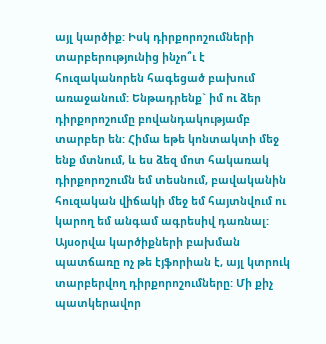այլ կարծիք: Իսկ դիրքորոշումների տարբերությունից ինչո՞ւ է հուզականորեն հագեցած բախում առաջանում: Ենթադրենք` իմ ու ձեր դիրքորոշումը բովանդակությամբ տարբեր են: Հիմա եթե կոնտակտի մեջ ենք մտնում, և ես ձեզ մոտ հակառակ դիրքորոշումն եմ տեսնում, բավականին հուզական վիճակի մեջ եմ հայտնվում ու կարող եմ անգամ ագրեսիվ դառնալ: Այսօրվա կարծիքների բախման պատճառը ոչ թե էյֆորիան է, այլ կտրուկ տարբերվող դիրքորոշումները: Մի քիչ պատկերավոր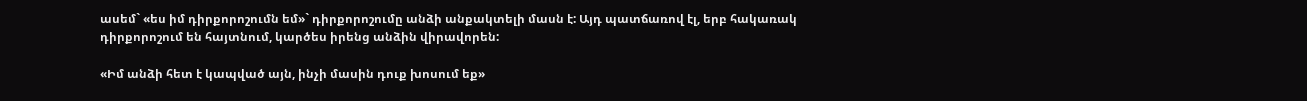ասեմ` «ես իմ դիրքորոշումն եմ»` դիրքորոշումը անձի անքակտելի մասն է: Այդ պատճառով էլ, երբ հակառակ դիրքորոշում են հայտնում, կարծես իրենց անձին վիրավորեն:

«Իմ անձի հետ է կապված այն, ինչի մասին դուք խոսում եք»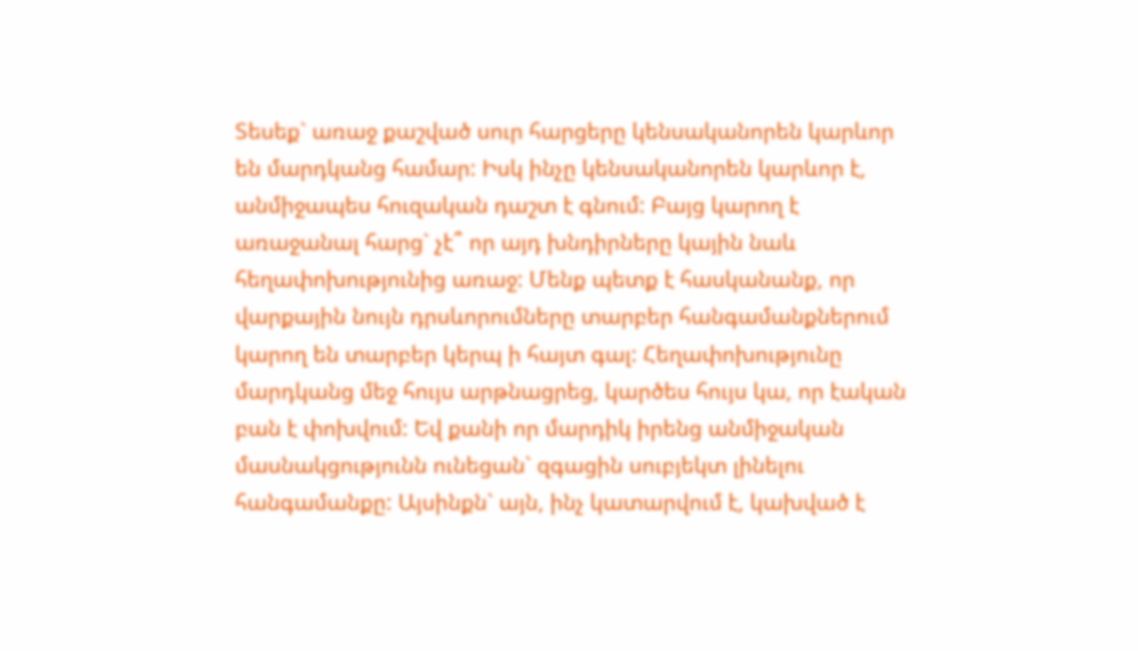Տեսեք` առաջ քաշված սուր հարցերը կենսականորեն կարևոր են մարդկանց համար: Իսկ ինչը կենսականորեն կարևոր է, անմիջապես հուզական դաշտ է գնում: Բայց կարող է առաջանալ հարց` չէ՞ որ այդ խնդիրները կային նաև հեղափոխությունից առաջ: Մենք պետք է հասկանանք, որ վարքային նույն դրսևորումները տարբեր հանգամանքներում կարող են տարբեր կերպ ի հայտ գալ: Հեղափոխությունը մարդկանց մեջ հույս արթնացրեց, կարծես հույս կա, որ էական բան է փոխվում: Եվ քանի որ մարդիկ իրենց անմիջական մասնակցությունն ունեցան` զգացին սուբյեկտ լինելու հանգամանքը: Այսինքն` այն, ինչ կատարվում է, կախված է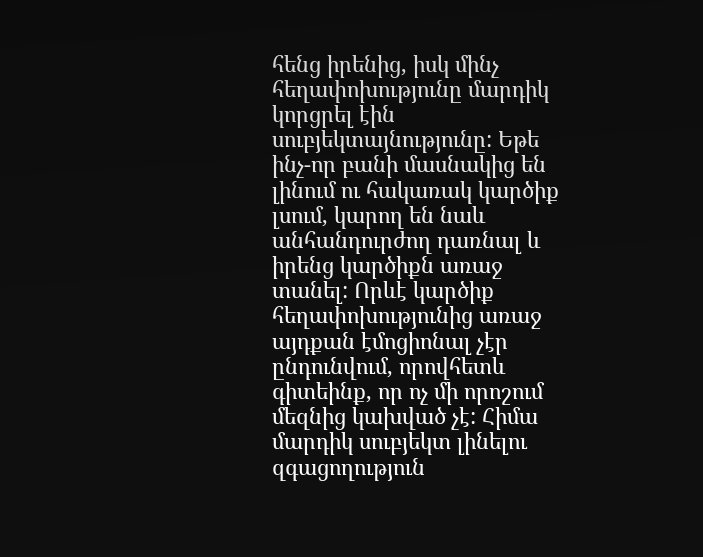հենց իրենից, իսկ մինչ հեղափոխությունը մարդիկ կորցրել էին սուբյեկտայնությունը: Եթե ինչ-որ բանի մասնակից են լինում ու հակառակ կարծիք լսում, կարող են նաև անհանդուրժող դառնալ և իրենց կարծիքն առաջ տանել: Որևէ կարծիք հեղափոխությունից առաջ այդքան էմոցիոնալ չէր ընդունվում, որովհետև գիտեինք, որ ոչ մի որոշում մեզնից կախված չէ: Հիմա մարդիկ սուբյեկտ լինելու զգացողություն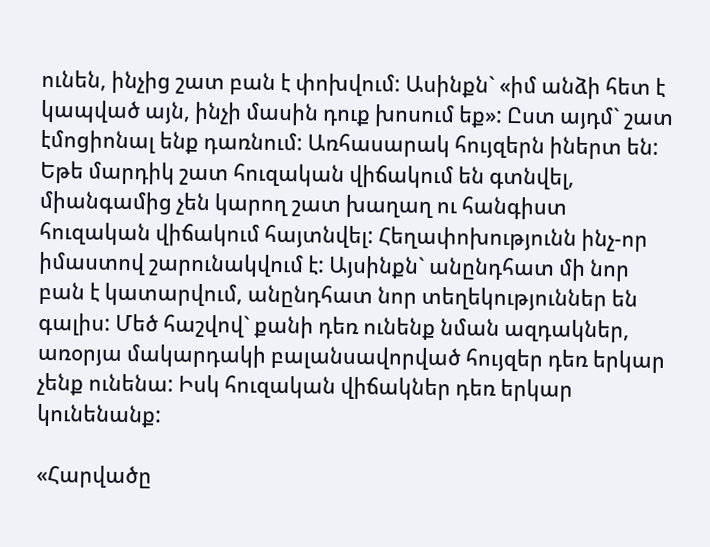ունեն, ինչից շատ բան է փոխվում: Ասինքն` «իմ անձի հետ է կապված այն, ինչի մասին դուք խոսում եք»: Ըստ այդմ` շատ էմոցիոնալ ենք դառնում: Առհասարակ հույզերն իներտ են: Եթե մարդիկ շատ հուզական վիճակում են գտնվել, միանգամից չեն կարող շատ խաղաղ ու հանգիստ հուզական վիճակում հայտնվել: Հեղափոխությունն ինչ-որ իմաստով շարունակվում է: Այսինքն` անընդհատ մի նոր բան է կատարվում, անընդհատ նոր տեղեկություններ են գալիս: Մեծ հաշվով` քանի դեռ ունենք նման ազդակներ, առօրյա մակարդակի բալանսավորված հույզեր դեռ երկար չենք ունենա: Իսկ հուզական վիճակներ դեռ երկար կունենանք:

«Հարվածը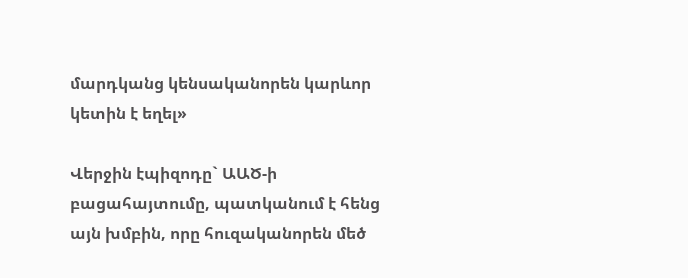մարդկանց կենսականորեն կարևոր կետին է եղել»

Վերջին էպիզոդը` ԱԱԾ-ի բացահայտումը, պատկանում է հենց այն խմբին, որը հուզականորեն մեծ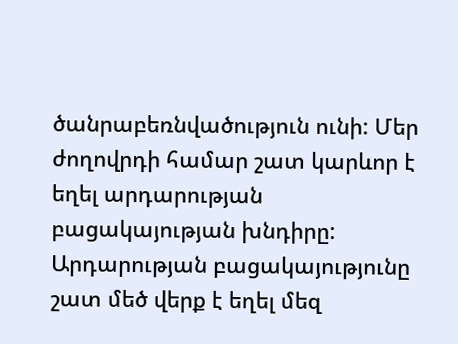ծանրաբեռնվածություն ունի: Մեր ժողովրդի համար շատ կարևոր է եղել արդարության բացակայության խնդիրը: Արդարության բացակայությունը շատ մեծ վերք է եղել մեզ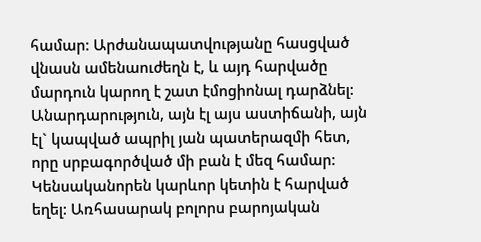համար: Արժանապատվությանը հասցված վնասն ամենաուժեղն է, և այդ հարվածը մարդուն կարող է շատ էմոցիոնալ դարձնել: Անարդարություն, այն էլ այս աստիճանի, այն էլ` կապված ապրիլ յան պատերազմի հետ, որը սրբագործված մի բան է մեզ համար: Կենսականորեն կարևոր կետին է հարված եղել: Առհասարակ բոլորս բարոյական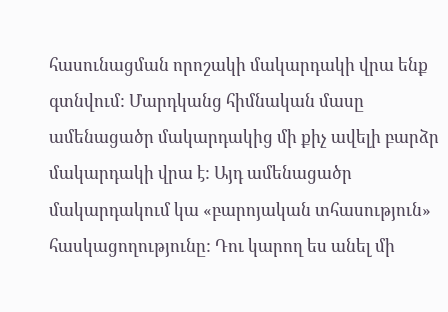հասունացման որոշակի մակարդակի վրա ենք գտնվում: Մարդկանց հիմնական մասը ամենացածր մակարդակից մի քիչ ավելի բարձր մակարդակի վրա է: Այդ ամենացածր մակարդակում կա «բարոյական տհասություն» հասկացողությունը: Դու կարող ես անել մի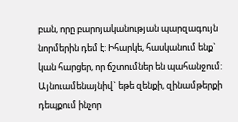բան, որը բարոյականության պարզագույն նորմերին դեմ է: Իհարկե, հասկանում ենք` կան հարցեր, որ ճշտումներ են պահանջում: Այնուամենայնիվ` եթե զենքի, զինամթերքի դեպքում ինչոր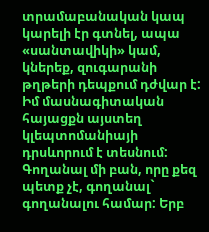տրամաբանական կապ կարելի էր գտնել, ապա «սանտավիկի» կամ, կներեք, զուգարանի թղթերի դեպքում դժվար է: Իմ մասնագիտական հայացքն այստեղ կլեպտոմանիայի դրսևորում է տեսնում: Գողանալ մի բան, որը քեզ պետք չէ, գողանալ` գողանալու համար: Երբ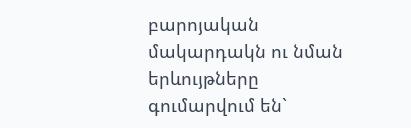բարոյական մակարդակն ու նման երևույթները գումարվում են`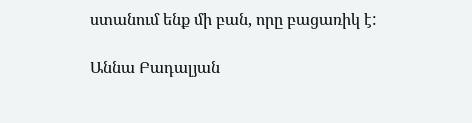ստանում ենք մի բան, որը բացառիկ է:

Աննա Բադալյան